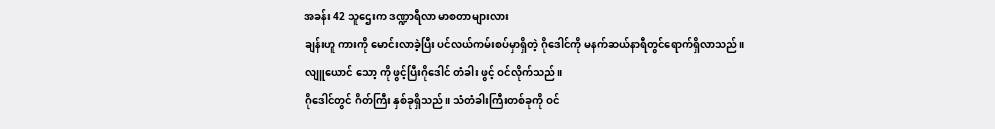အခန်း 42 သူဌေးက ဒဏ္ဍာရီလာ မာစတာများလား
ချန်းဟူ ကားကို မောင်းလာခဲ့ပြီး ပင်လယ်ကမ်းစပ်မှာရှိတဲ့ ဂိုဒေါင်ကို မနက်ဆယ်နာရီတွင်ရောက်ရှိလာသည်။
လျူယောင် သော့ ကို ဖွင့်ပြီးဂိုဒေါင် တံခါး ဖွင့် ဝင်လိုက်သည်။
ဂိုဒေါင်တွင် ဂိတ်ကြီး နှစ်ခုရှိသည်။ သံတံခါးကြီးတစ်ခုကို ဝင်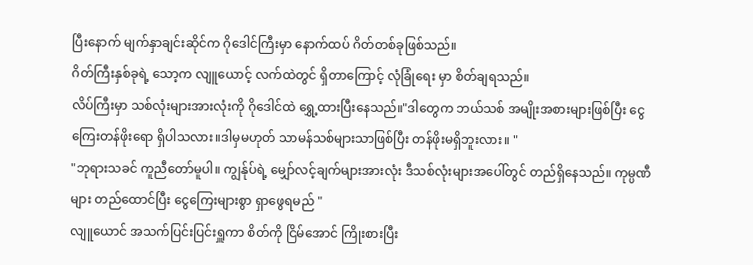ပြီးနောက် မျက်နှာချင်းဆိုင်က ဂိုဒေါင်ကြီးမှာ နောက်ထပ် ဂိတ်တစ်ခုဖြစ်သည်။
ဂိတ်ကြီးနှစ်ခုရဲ့ သော့က လျူယောင့် လက်ထဲတွင် ရှိတာကြောင့် လုံခြုံရေး မှာ စိတ်ချရသည်။
လိပ်ကြီးမှာ သစ်လုံးများအားလုံးကို ဂိုဒေါင်ထဲ ရွှေ့ထားပြီးနေသည်။"ဒါတွေက ဘယ်သစ် အမျိုးအစားများဖြစ်ပြီး ငွေကြေးတန်ဖိုးရော ရှိပါသလား။ဒါမှမဟုတ် သာမန်သစ်များသာဖြစ်ပြီး တန်ဖိုးမရှိဘူးလား။ "
"ဘုရားသခင် ကူညီတော်မူပါ။ ကျွန်ုပ်ရဲ့ မျှော်လင့်ချက်များအားလုံး ဒီသစ်လုံးများအပေါ်တွင် တည်ရှိနေသည်။ ကုမ္ပဏီများ တည်ထောင်ပြီး ငွေကြေးများစွာ ရှာဖွေရမည် "
လျူယောင် အသက်ပြင်းပြင်းရှူကာ စိတ်ကို ငြိမ်အောင် ကြိုးစားပြီး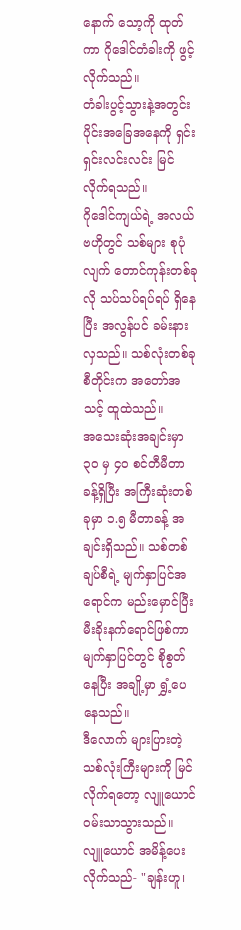နောက် သော့ကို ထုတ်ကာ ဂိုဒေါင်တံခါးကို ဖွင့်လိုက်သည်။
တံခါးပွင့်သွားနဲ့အတွင်းပိုင်းအခြေအနေကို ရှင်းရှင်းလင်းလင်း မြင်လိုက်ရသည်။
ဂိုဒေါင်ကျယ်ရဲ့ အလယ်ဗဟိုတွင် သစ်များ စုပုံလျက် တောင်ကုန်းတစ်ခုလို သပ်သပ်ရပ်ရပ် ရှိနေပြီး အလွန်ပင် ခမ်းနားလှသည်။ သစ်လုံးတစ်ခုစီတိုင်းက အတော်အသင့် ထူထဲသည်။
အသေးဆုံးအချင်းမှာ ၃၀ မှ ၄၀ စင်တီမီတာခန့်ရှိပြီး အကြီးဆုံးတစ်ခုမှာ ၁.၅ မီတာခန့် အချင်းရှိသည်။ သစ်တစ်ချပ်စီရဲ့ မျက်နှာပြင်အရောင်က မည်းမှောင်ပြီး မီးခိုးနက်ရောင်ဖြစ်ကာ မျက်နှာပြင်တွင် စိုစွတ်နေပြီး အချို့မှာ ရွှံ့ပေနေသည်။
ဒီလောက် များပြားတဲ့ သစ်လုံးကြီးများကို မြင်လိုက်ရတော့ လျူယောင် ဝမ်းသာသွားသည်။
လျူယောင် အမိန့်ပေးလိုက်သည်- "ချန်းဟူ၊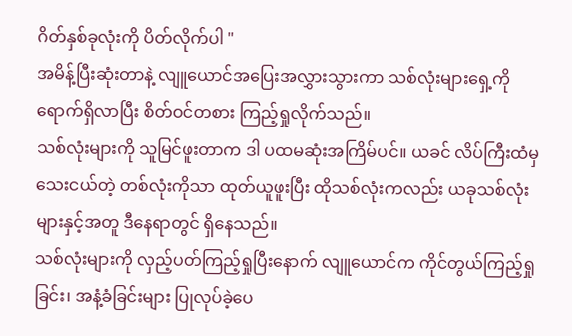ဂိတ်နှစ်ခုလုံးကို ပိတ်လိုက်ပါ "
အမိန့်ပြီးဆုံးတာနဲ့ လျူယောင်အပြေးအလွှားသွားကာ သစ်လုံးများရှေ့ကို ရောက်ရှိလာပြီး စိတ်ဝင်တစား ကြည့်ရှုလိုက်သည်။
သစ်လုံးများကို သူမြင်ဖူးတာက ဒါ ပထမဆုံးအကြိမ်ပင်။ ယခင် လိပ်ကြီးထံမှ သေးငယ်တဲ့ တစ်လုံးကိုသာ ထုတ်ယူဖူးပြီး ထိုသစ်လုံးကလည်း ယခုသစ်လုံးများနှင့်အတူ ဒီနေရာတွင် ရှိနေသည်။
သစ်လုံးများကို လှည့်ပတ်ကြည့်ရှုပြီးနောက် လျူယောင်က ကိုင်တွယ်ကြည့်ရှုခြင်း၊ အနံ့ခံခြင်းများ ပြုလုပ်ခဲ့ပေ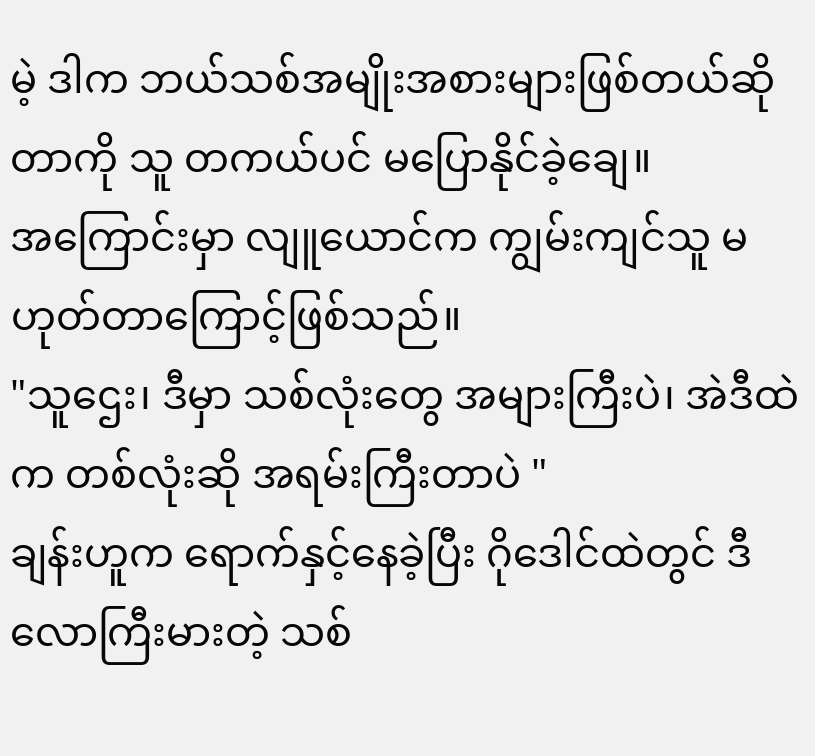မဲ့ ဒါက ဘယ်သစ်အမျိုးအစားများဖြစ်တယ်ဆိုတာကို သူ တကယ်ပင် မပြောနိုင်ခဲ့ချေ။
အကြောင်းမှာ လျူယောင်က ကျွမ်းကျင်သူ မဟုတ်တာကြောင့်ဖြစ်သည်။
"သူဌေး၊ ဒီမှာ သစ်လုံးတွေ အများကြီးပဲ၊ အဲဒီထဲက တစ်လုံးဆို အရမ်းကြီးတာပဲ "
ချန်းဟူက ရောက်နှင့်နေခဲ့ပြီး ဂိုဒေါင်ထဲတွင် ဒီလောကြီးမားတဲ့ သစ်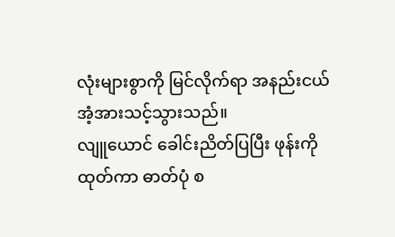လုံးများစွာကို မြင်လိုက်ရာ အနည်းငယ် အံ့အားသင့်သွားသည်။
လျူယောင် ခေါင်းညိတ်ပြပြီး ဖုန်းကိုထုတ်ကာ ဓာတ်ပုံ စ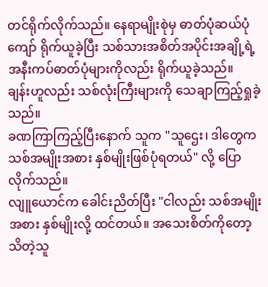တင်ရိုက်လိုက်သည်။ နေရာမျိုးစုဲမှ ဓာတ်ပုံဆယ်ပုံကျော် ရိုက်ယူခဲ့ပြီး သစ်သားအစိတ်အပိုင်းအချို့ရဲ့ အနီးကပ်ဓာတ်ပုံများကိုလည်း ရိုက်ယူခဲ့သည်။
ချန်းဟူလည်း သစ်လုံးကြီးများကို သေချာကြည့်ရှုခဲ့သည်။
ခဏကြာကြည့်ပြီးနောက် သူက "သူဌေး၊ ဒါတွေက သစ်အမျိုးအစား နှစ်မျိုးဖြစ်ပုံရတယ်" လို့ ပြောလိုက်သည်။
လျူယောင်က ခေါင်းညိတ်ပြီး "ငါလည်း သစ်အမျိုးအစား နှစ်မျိုးလို့ ထင်တယ်။ အသေးစိတ်ကိုတော့ သိတဲ့သူ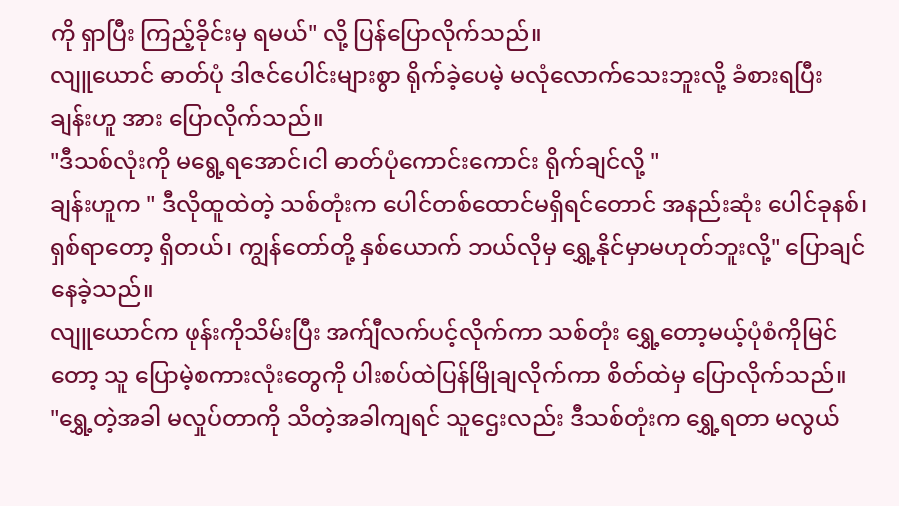ကို ရှာပြီး ကြည့်ခိုင်းမှ ရမယ်" လို့ ပြန်ပြောလိုက်သည်။
လျူယောင် ဓာတ်ပုံ ဒါဇင်ပေါင်းများစွာ ရိုက်ခဲ့ပေမဲ့ မလုံလောက်သေးဘူးလို့ ခံစားရပြီး ချန်းဟူ အား ပြောလိုက်သည်။
"ဒီသစ်လုံးကို မရွေ့ရအောင်၊ငါ ဓာတ်ပုံကောင်းကောင်း ရိုက်ချင်လို့ "
ချန်းဟူက " ဒီလိုထူထဲတဲ့ သစ်တုံးက ပေါင်တစ်ထောင်မရှိရင်တောင် အနည်းဆုံး ပေါင်ခုနစ်၊ ရှစ်ရာတော့ ရှိတယ်၊ ကျွန်တော်တို့ နှစ်ယောက် ဘယ်လိုမှ ရွှေ့နိုင်မှာမဟုတ်ဘူးလို့" ပြောချင်နေခဲ့သည်။
လျူယောင်က ဖုန်းကိုသိမ်းပြီး အက်ျီလက်ပင့်လိုက်ကာ သစ်တုံး ရွှေ့တော့မယ့်ပုံစံကိုမြင်တော့ သူ ပြောမဲ့စကားလုံးတွေကို ပါးစပ်ထဲပြန်မြိုချလိုက်ကာ စိတ်ထဲမှ ပြောလိုက်သည်။
"ရွှေ့တဲ့အခါ မလှုပ်တာကို သိတဲ့အခါကျရင် သူဌေးလည်း ဒီသစ်တုံးက ရွှေ့ရတာ မလွယ်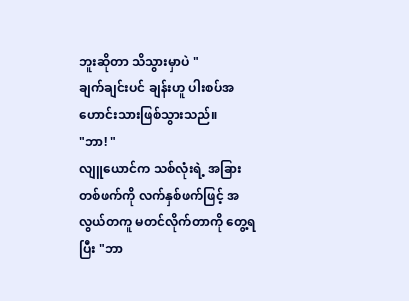ဘူးဆိုတာ သိသွားမှာပဲ "
ချက်ချင်းပင် ချန်းဟူ ပါးစပ်အဟောင်းသားဖြစ်သွားသည်။
"ဘာ! "
လျူယောင်က သစ်လုံးရဲ့ အခြားတစ်ဖက်ကို လက်နှစ်ဖက်ဖြင့် အလွယ်တကူ မတင်လိုက်တာကို တွေ့ရပြီး "ဘာ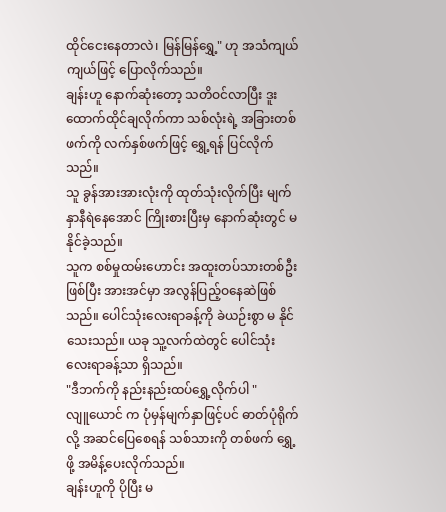ထိုင်ငေးနေတာလဲ၊ မြန်မြန်ရွှေ့" ဟု အသံကျယ်ကျယ်ဖြင့် ပြောလိုက်သည်။
ချန်းဟူ နောက်ဆုံးတော့ သတိဝင်လာပြီး ဒူးထောက်ထိုင်ချလိုက်ကာ သစ်လုံးရဲ့ အခြားတစ်ဖက်ကို လက်နှစ်ဖက်ဖြင့် ရွှေ့ရန် ပြင်လိုက်သည်။
သူ ခွန်အားအားလုံးကို ထုတ်သုံးလိုက်ပြီး မျက်နှာနီရဲနေအောင် ကြိုးစားပြီးမှ နောက်ဆုံးတွင် မ နိုင်ခဲ့သည်။
သူက စစ်မှုထမ်းဟောင်း အထူးတပ်သားတစ်ဦးဖြစ်ပြီး အားအင်မှာ အလွန်ပြည့်ဝနေဆဲဖြစ်သည်။ ပေါင်သုံးလေးရာခန့်ကို ခဲယဉ်းစွာ မ နိုင်သေးသည်။ ယခု သူ့လက်ထဲတွင် ပေါင်သုံးလေးရာခန့်သာ ရှိသည်။
"ဒီဘက်ကို နည်းနည်းထပ်ရွှေ့လိုက်ပါ "
လျူယောင် က ပုံမှန်မျက်နှာဖြင့်ပင် ဓာတ်ပုံရိုက်လို့ အဆင်ပြေစေရန် သစ်သားကို တစ်ဖက် ရွှေ့ဖို့ အမိန့်ပေးလိုက်သည်။
ချန်းဟူကို ပိုပြီး မ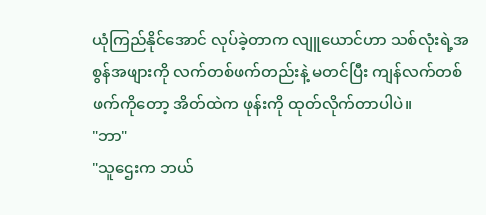ယုံကြည်နိုင်အောင် လုပ်ခဲ့တာက လျူယောင်ဟာ သစ်လုံးရဲ့အစွန်အဖျားကို လက်တစ်ဖက်တည်းနဲ့ မတင်ပြီး ကျန်လက်တစ်ဖက်ကိုတော့ အိတ်ထဲက ဖုန်းကို ထုတ်လိုက်တာပါပဲ။
"ဘာ"
"သူဌေးက ဘယ်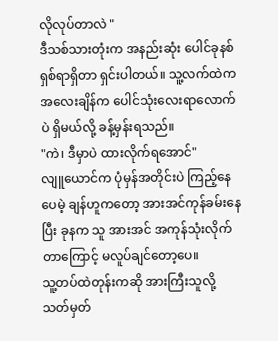လိုလုပ်တာလဲ "
ဒီသစ်သားတုံးက အနည်းဆုံး ပေါင်ခုနစ်ရှစ်ရာရှိတာ ရှင်းပါတယ်။ သူ့လက်ထဲက အလေးချိန်က ပေါင်သုံးလေးရာလောက်ပဲ ရှိမယ်လို့ ခန့်မှန်းရသည်။
"ကဲ၊ ဒီမှာပဲ ထားလိုက်ရအောင်"
လျူယောင်က ပုံမှန်အတိုင်းပဲ ကြည့်နေပေမဲ့ ချန်ဟူကတော့ အားအင်ကုန်ခမ်းနေပြီး ခုနက သူ အားအင် အကုန်သုံးလိုက်တာကြောင့် မလူပ်ချင်တော့ပေ။
သူ့တပ်ထဲတုန်းကဆို အားကြီးသူလို့ သတ်မှတ်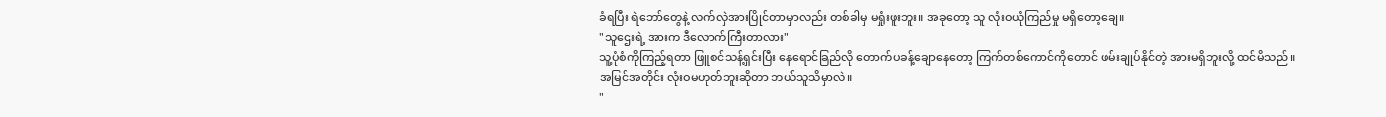ခံရပြီး ရဲဘော်တွေနဲ့ လက်လှဲအားပြိုင်တာမှာလည်း တစ်ခါမှ မရှုံးဖူးဘူး။ အခုတော့ သူ လုံးဝယုံကြည်မှု မရှိတော့ချေ။
"သူဌေးရဲ့ အားက ဒီလောက်ကြီးတာလား"
သူ့ပုံစံကိုကြည့်ရတာ ဖြူစင်သန့်ရှင်းပြီး နေရောင်ခြည်လို တောက်ပခန့်ချောနေတော့ ကြက်တစ်ကောင်ကိုတောင် ဖမ်းချုပ်နိုင်တဲ့ အားမရှိဘူးလို့ ထင်မိသည်။
အမြင်အတိုင်း လုံးဝမဟုတ်ဘူးဆိုတာ ဘယ်သူသိမှာလဲ။
"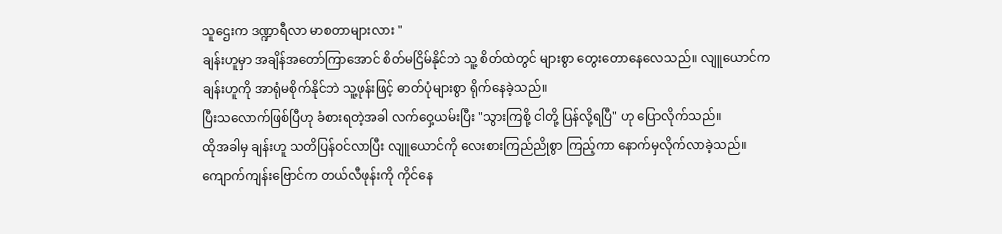သူဌေးက ဒဏ္ဍာရီလာ မာစတာများလား "
ချန်းဟူမှာ အချိန်အတော်ကြာအောင် စိတ်မငြိမ်နိုင်ဘဲ သူ့ စိတ်ထဲတွင် များစွာ တွေးတောနေလေသည်။ လျူယောင်က ချန်းဟူကို အာရုံမစိုက်နိုင်ဘဲ သူ့ဖုန်းဖြင့် ဓာတ်ပုံများစွာ ရိုက်နေခဲ့သည်။
ပြီးသလောက်ဖြစ်ပြီဟု ခံစားရတဲ့အခါ လက်ဝှေ့ယမ်းပြီး "သွားကြစို့ ငါတို့ ပြန်လို့ရပြီ" ဟု ပြောလိုက်သည်။
ထိုအခါမှ ချန်းဟူ သတိပြန်ဝင်လာပြီး လျူယောင်ကို လေးစားကြည်ညိုစွာ ကြည့်ကာ နောက်မှလိုက်လာခဲ့သည်။
ကျောက်ကျန်းဗြောင်က တယ်လီဖုန်းကို ကိုင်နေ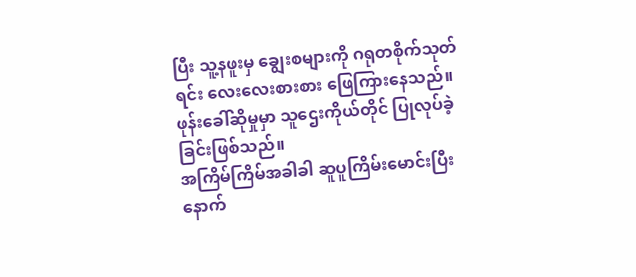ပြီး သူ့နဖူးမှ ချွေးစများကို ဂရုတစိုက်သုတ်ရင်း လေးလေးစားစား ဖြေကြားနေသည်။ဖုန်းခေါ်ဆိုမှုမှာ သူဌေးကိုယ်တိုင် ပြုလုပ်ခဲ့ခြင်းဖြစ်သည်။
အကြိမ်ကြိမ်အခါခါ ဆူပူကြိမ်းမောင်းပြီးနောက်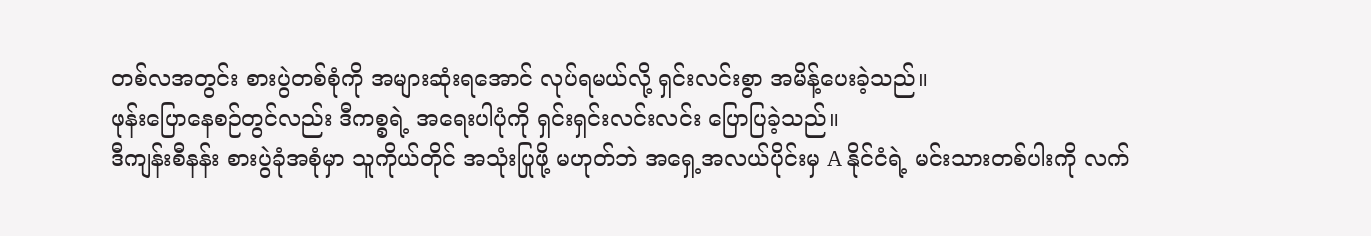တစ်လအတွင်း စားပွဲတစ်စုံကို အများဆုံးရအောင် လုပ်ရမယ်လို့ ရှင်းလင်းစွာ အမိန့်ပေးခဲ့သည်။
ဖုန်းပြောနေစဉ်တွင်လည်း ဒီကစ္စရဲ့ အရေးပါပုံကို ရှင်းရှင်းလင်းလင်း ပြောပြခဲ့သည်။
ဒီကျန်းစီနန်း စားပွဲခုံအစုံမှာ သူကိုယ်တိုင် အသုံးပြုဖို့ မဟုတ်ဘဲ အရှေ့အလယ်ပိုင်းမှ A နိုင်ငံရဲ့ မင်းသားတစ်ပါးကို လက်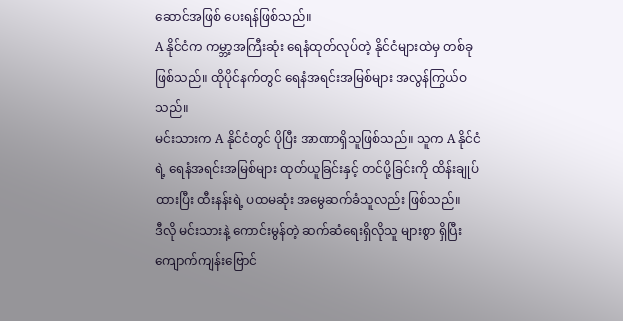ဆောင်အဖြစ် ပေးရန်ဖြစ်သည်။
A နိုင်ငံက ကမ္ဘာ့အကြီးဆုံး ရေနံထုတ်လုပ်တဲ့ နိုင်ငံများထဲမှ တစ်ခုဖြစ်သည်။ ထိုပိုင်နက်တွင် ရေနံအရင်းအမြစ်များ အလွန်ကြွယ်ဝသည်။
မင်းသားက A နိုင်ငံတွင် ပိုပြီး အာဏာရှိသူဖြစ်သည်။ သူက A နိုင်ငံရဲ့ ရေနံအရင်းအမြစ်များ ထုတ်ယူခြင်းနှင့် တင်ပို့ခြင်းကို ထိန်းချုပ်ထားပြီး ထီးနန်းရဲ့ ပထမဆုံး အမွေဆက်ခံသူလည်း ဖြစ်သည်။
ဒီလို မင်းသားနဲ့ ကောင်းမွန်တဲ့ ဆက်ဆံရေးရှိလိုသူ များစွာ ရှိပြီး ကျောက်ကျန်းဗြောင်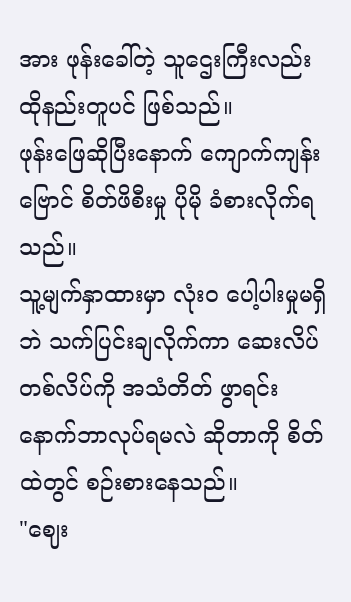အား ဖုန်းခေါ်တဲ့ သူဌေးကြီးလည်း ထိုနည်းတူပင် ဖြစ်သည်။
ဖုန်းဖြေဆိုပြီးနောက် ကျောက်ကျန်းဗြောင် စိတ်ဖိစီးမှု ပိုမို ခံစားလိုက်ရသည်။
သူ့မျက်နှာထားမှာ လုံးဝ ပေါ့ပါးမှုမရှိဘဲ သက်ပြင်းချလိုက်ကာ ဆေးလိပ်တစ်လိပ်ကို အသံတိတ် ဖွာရင်း နောက်ဘာလုပ်ရမလဲ ဆိုတာကို စိတ်ထဲတွင် စဉ်းစားနေသည်။
"ဈေး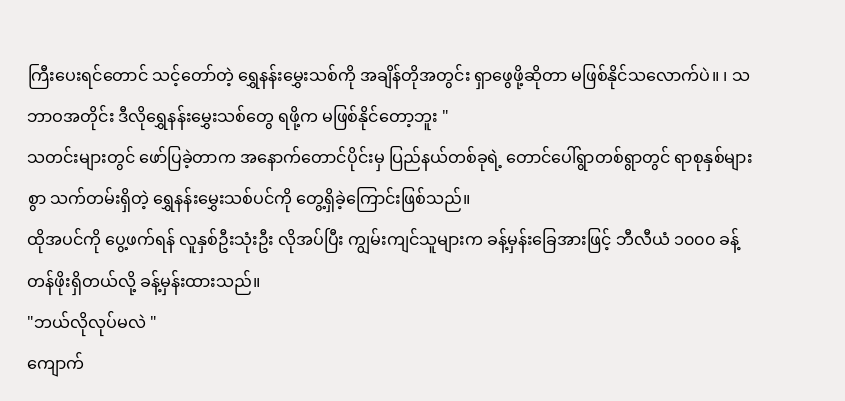ကြီးပေးရင်တောင် သင့်တော်တဲ့ ရွှေနန်းမွှေးသစ်ကို အချိန်တိုအတွင်း ရှာဖွေဖို့ဆိုတာ မဖြစ်နိုင်သလောက်ပဲ။ ၊ သဘာဝအတိုင်း ဒီလိုရွှေနန်းမွှေးသစ်တွေ ရဖို့က မဖြစ်နိုင်တော့ဘူး "
သတင်းများတွင် ဖော်ပြခဲ့တာက အနောက်တောင်ပိုင်းမှ ပြည်နယ်တစ်ခုရဲ့ တောင်ပေါ်ရွာတစ်ရွာတွင် ရာစုနှစ်များစွာ သက်တမ်းရှိတဲ့ ရွှေနန်းမွှေးသစ်ပင်ကို တွေ့ရှိခဲ့ကြောင်းဖြစ်သည်။
ထိုအပင်ကို ပွေ့ဖက်ရန် လူနှစ်ဦးသုံးဦး လိုအပ်ပြီး ကျွမ်းကျင်သူများက ခန့်မှန်းခြေအားဖြင့် ဘီလီယံ ၁၀၀၀ ခန့် တန်ဖိုးရှိတယ်လို့ ခန့်မှန်းထားသည်။
"ဘယ်လိုလုပ်မလဲ "
ကျောက်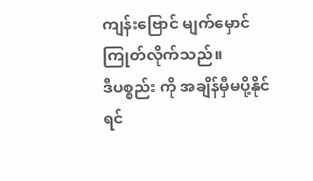ကျန်းဗြောင် မျက်မှောင်ကြုတ်လိုက်သည်။
ဒီပစ္စည်း ကို အချိန်မှီမပို့နိုင်ရင်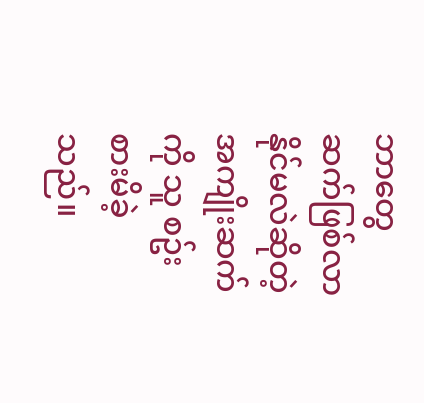ဘာတွေဆက်ဖြစ်လာနိုင်မလဲဆိုတဲ့ အကျိုးဆက်ကို သူ စဥ်းစားမိခဲ့သည်။